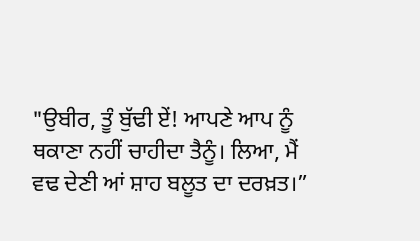"ਉਬੀਰ, ਤੂੰ ਬੁੱਢੀ ਏਂ! ਆਪਣੇ ਆਪ ਨੂੰ ਥਕਾਣਾ ਨਹੀਂ ਚਾਹੀਦਾ ਤੈਨੂੰ। ਲਿਆ, ਮੈਂ ਵਢ ਦੇਣੀ ਆਂ ਸ਼ਾਹ ਬਲੂਤ ਦਾ ਦਰਖ਼ਤ।”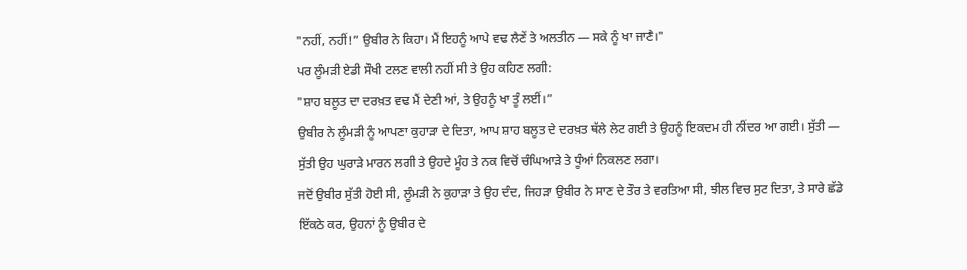"ਨਹੀਂ, ਨਹੀਂ!” ਉਬੀਰ ਨੇ ਕਿਹਾ। ਮੈਂ ਇਹਨੂੰ ਆਪੇ ਵਢ ਲੈਣੇਂ ਤੇ ਅਲਤੀਨ — ਸਕੇ ਨੂੰ ਖਾ ਜਾਣੈ।"
ਪਰ ਲੂੰਮੜੀ ਏਡੀ ਸੌਖੀ ਟਲਣ ਵਾਲੀ ਨਹੀਂ ਸੀ ਤੇ ਉਹ ਕਹਿਣ ਲਗੀ:
"ਸ਼ਾਹ ਬਲੂਤ ਦਾ ਦਰਖ਼ਤ ਵਢ ਮੈਂ ਦੇਣੀ ਆਂ, ਤੇ ਉਹਨੂੰ ਖਾ ਤੂੰ ਲਈਂ।”
ਉਬੀਰ ਨੇ ਲੂੰਮੜੀ ਨੂੰ ਆਪਣਾ ਕੁਹਾੜਾ ਦੇ ਦਿਤਾ, ਆਪ ਸ਼ਾਹ ਬਲੂਤ ਦੇ ਦਰਖ਼ਤ ਥੱਲੇ ਲੇਟ ਗਈ ਤੇ ਉਹਨੂੰ ਇਕਦਮ ਹੀ ਨੀਂਦਰ ਆ ਗਈ। ਸੁੱਤੀ — ਸੁੱਤੀ ਉਹ ਘੁਰਾੜੇ ਮਾਰਨ ਲਗੀ ਤੇ ਉਹਦੇ ਮੂੰਹ ਤੇ ਨਕ ਵਿਚੋਂ ਚੰਘਿਆੜੇ ਤੇ ਧੂੰਆਂ ਨਿਕਲਣ ਲਗਾ।
ਜਦੋਂ ਉਬੀਰ ਸੁੱਤੀ ਹੋਈ ਸੀ, ਲੂੰਮੜੀ ਨੇ ਕੁਹਾੜਾ ਤੇ ਉਹ ਦੰਦ, ਜਿਹੜਾ ਉਬੀਰ ਨੇ ਸਾਣ ਦੇ ਤੌਰ ਤੇ ਵਰਤਿਆ ਸੀ, ਝੀਲ ਵਿਚ ਸੁਟ ਦਿਤਾ, ਤੇ ਸਾਰੇ ਛੱਡੇ ਇੱਕਠੇ ਕਰ, ਉਹਨਾਂ ਨੂੰ ਉਬੀਰ ਦੇ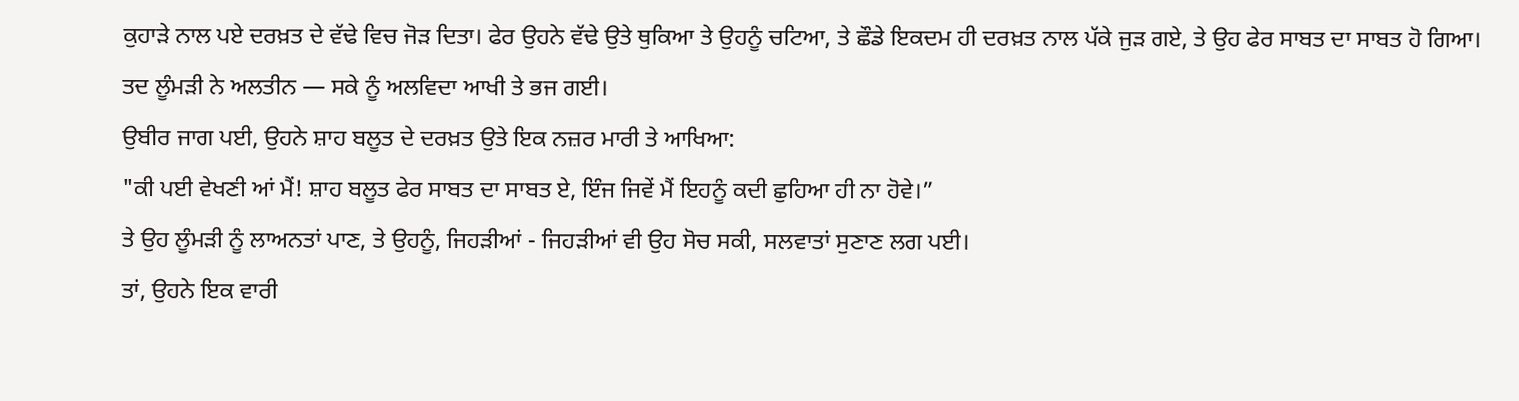ਕੁਹਾੜੇ ਨਾਲ ਪਏ ਦਰਖ਼ਤ ਦੇ ਵੱਢੇ ਵਿਚ ਜੋੜ ਦਿਤਾ। ਫੇਰ ਉਹਨੇ ਵੱਢੇ ਉਤੇ ਥੁਕਿਆ ਤੇ ਉਹਨੂੰ ਚਟਿਆ, ਤੇ ਛੌਡੇ ਇਕਦਮ ਹੀ ਦਰਖ਼ਤ ਨਾਲ ਪੱਕੇ ਜੁੜ ਗਏ, ਤੇ ਉਹ ਫੇਰ ਸਾਬਤ ਦਾ ਸਾਬਤ ਹੋ ਗਿਆ।
ਤਦ ਲੂੰਮੜੀ ਨੇ ਅਲਤੀਨ — ਸਕੇ ਨੂੰ ਅਲਵਿਦਾ ਆਖੀ ਤੇ ਭਜ ਗਈ।
ਉਬੀਰ ਜਾਗ ਪਈ, ਉਹਨੇ ਸ਼ਾਹ ਬਲੂਤ ਦੇ ਦਰਖ਼ਤ ਉਤੇ ਇਕ ਨਜ਼ਰ ਮਾਰੀ ਤੇ ਆਖਿਆ:
"ਕੀ ਪਈ ਵੇਖਣੀ ਆਂ ਮੈਂ! ਸ਼ਾਹ ਬਲੂਤ ਫੇਰ ਸਾਬਤ ਦਾ ਸਾਬਤ ਏ, ਇੰਜ ਜਿਵੇਂ ਮੈਂ ਇਹਨੂੰ ਕਦੀ ਛੁਹਿਆ ਹੀ ਨਾ ਹੋਵੇ।”
ਤੇ ਉਹ ਲੂੰਮੜੀ ਨੂੰ ਲਾਅਨਤਾਂ ਪਾਣ, ਤੇ ਉਹਨੂੰ, ਜਿਹੜੀਆਂ - ਜਿਹੜੀਆਂ ਵੀ ਉਹ ਸੋਚ ਸਕੀ, ਸਲਵਾਤਾਂ ਸੁਣਾਣ ਲਗ ਪਈ।
ਤਾਂ, ਉਹਨੇ ਇਕ ਵਾਰੀ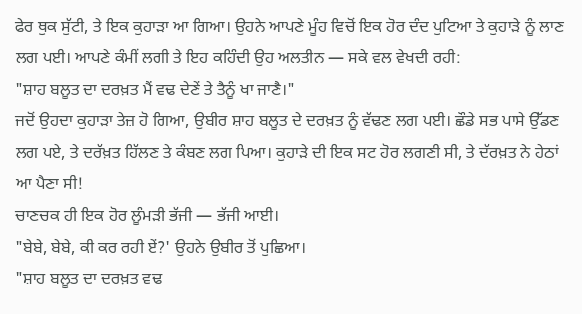ਫੇਰ ਥੁਕ ਸੁੱਟੀ, ਤੇ ਇਕ ਕੁਹਾੜਾ ਆ ਗਿਆ। ਉਹਨੇ ਆਪਣੇ ਮੂੰਹ ਵਿਚੋਂ ਇਕ ਹੋਰ ਦੰਦ ਪੁਟਿਆ ਤੇ ਕੁਹਾੜੇ ਨੂੰ ਲਾਣ ਲਗ ਪਈ। ਆਪਣੇ ਕੰਮੀਂ ਲਗੀ ਤੇ ਇਹ ਕਹਿੰਦੀ ਉਹ ਅਲਤੀਨ — ਸਕੇ ਵਲ ਵੇਖਦੀ ਰਹੀ:
"ਸ਼ਾਹ ਬਲੂਤ ਦਾ ਦਰਖ਼ਤ ਮੈਂ ਵਢ ਦੇਣੇਂ ਤੇ ਤੈਨੂੰ ਖਾ ਜਾਣੈ।"
ਜਦੋਂ ਉਹਦਾ ਕੁਹਾੜਾ ਤੇਜ਼ ਹੋ ਗਿਆ, ਉਬੀਰ ਸ਼ਾਹ ਬਲੂਤ ਦੇ ਦਰਖ਼ਤ ਨੂੰ ਵੱਢਣ ਲਗ ਪਈ। ਛੌਡੇ ਸਭ ਪਾਸੇ ਉੱਡਣ ਲਗ ਪਏ, ਤੇ ਦਰੱਖ਼ਤ ਹਿੱਲਣ ਤੇ ਕੰਬਣ ਲਗ ਪਿਆ। ਕੁਹਾੜੇ ਦੀ ਇਕ ਸਟ ਹੋਰ ਲਗਣੀ ਸੀ, ਤੇ ਦੱਰਖ਼ਤ ਨੇ ਹੇਠਾਂ ਆ ਪੈਣਾ ਸੀ!
ਚਾਣਚਕ ਹੀ ਇਕ ਹੋਰ ਲੂੰਮੜੀ ਭੱਜੀ — ਭੱਜੀ ਆਈ।
"ਬੇਬੇ, ਬੇਬੇ, ਕੀ ਕਰ ਰਹੀ ਏਂ?' ਉਹਨੇ ਉਬੀਰ ਤੋਂ ਪੁਛਿਆ।
"ਸ਼ਾਹ ਬਲੂਤ ਦਾ ਦਰਖ਼ਤ ਵਢ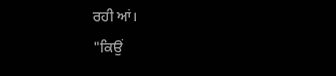ਰਹੀ ਆਂ।
"ਕਿਉਂ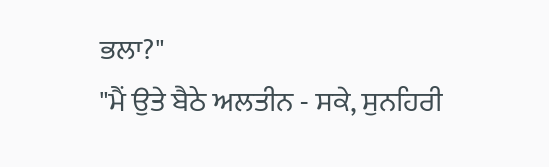ਭਲਾ?"
"ਮੈਂ ਉਤੇ ਬੈਠੇ ਅਲਤੀਨ - ਸਕੇ, ਸੁਨਹਿਰੀ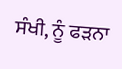ਸੰਖੀ, ਨੂੰ ਫੜਨਾ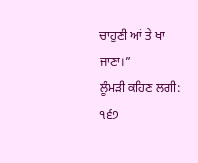ਚਾਹੁਣੀ ਆਂ ਤੇ ਖਾ ਜਾਣਾ।”
ਲੂੰਮੜੀ ਕਹਿਣ ਲਗੀ:
੧੬੭